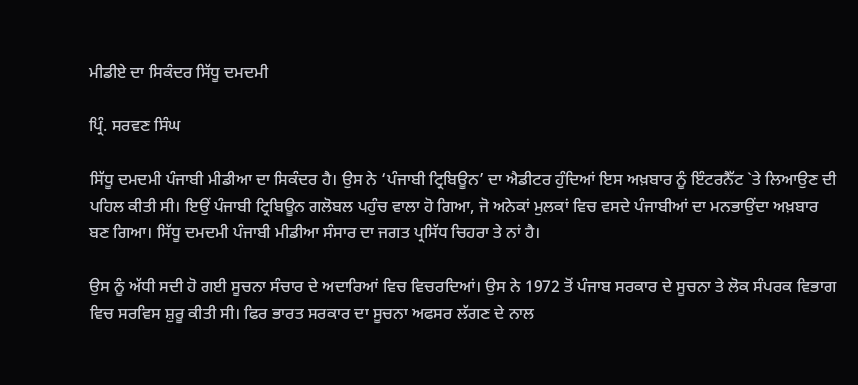ਮੀਡੀਏ ਦਾ ਸਿਕੰਦਰ ਸਿੱਧੂ ਦਮਦਮੀ

ਪ੍ਰਿੰ. ਸਰਵਣ ਸਿੰਘ

ਸਿੱਧੂ ਦਮਦਮੀ ਪੰਜਾਬੀ ਮੀਡੀਆ ਦਾ ਸਿਕੰਦਰ ਹੈ। ਉਸ ਨੇ ‘ਪੰਜਾਬੀ ਟ੍ਰਿਬਿਊਨ’ ਦਾ ਐਡੀਟਰ ਹੁੰਦਿਆਂ ਇਸ ਅਖ਼ਬਾਰ ਨੂੰ ਇੰਟਰਨੈੱਟ `ਤੇ ਲਿਆਉਣ ਦੀ ਪਹਿਲ ਕੀਤੀ ਸੀ। ਇਉਂ ਪੰਜਾਬੀ ਟ੍ਰਿਬਿਊਨ ਗਲੋਬਲ ਪਹੁੰਚ ਵਾਲਾ ਹੋ ਗਿਆ, ਜੋ ਅਨੇਕਾਂ ਮੁਲਕਾਂ ਵਿਚ ਵਸਦੇ ਪੰਜਾਬੀਆਂ ਦਾ ਮਨਭਾਉਂਦਾ ਅਖ਼ਬਾਰ ਬਣ ਗਿਆ। ਸਿੱਧੂ ਦਮਦਮੀ ਪੰਜਾਬੀ ਮੀਡੀਆ ਸੰਸਾਰ ਦਾ ਜਗਤ ਪ੍ਰਸਿੱਧ ਚਿਹਰਾ ਤੇ ਨਾਂ ਹੈ।

ਉਸ ਨੂੰ ਅੱਧੀ ਸਦੀ ਹੋ ਗਈ ਸੂਚਨਾ ਸੰਚਾਰ ਦੇ ਅਦਾਰਿਆਂ ਵਿਚ ਵਿਚਰਦਿਆਂ। ਉਸ ਨੇ 1972 ਤੋਂ ਪੰਜਾਬ ਸਰਕਾਰ ਦੇ ਸੂਚਨਾ ਤੇ ਲੋਕ ਸੰਪਰਕ ਵਿਭਾਗ ਵਿਚ ਸਰਵਿਸ ਸ਼ੁਰੂ ਕੀਤੀ ਸੀ। ਫਿਰ ਭਾਰਤ ਸਰਕਾਰ ਦਾ ਸੂਚਨਾ ਅਫਸਰ ਲੱਗਣ ਦੇ ਨਾਲ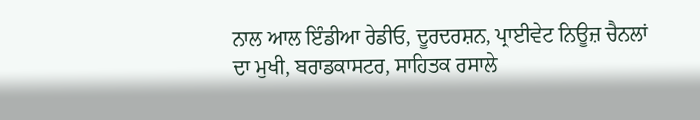ਨਾਲ ਆਲ ਇੰਡੀਆ ਰੇਡੀਓ, ਦੂਰਦਰਸ਼ਨ, ਪ੍ਰਾਈਵੇਟ ਨਿਊਜ਼ ਚੈਨਲਾਂ ਦਾ ਮੁਖੀ, ਬਰਾਡਕਾਸਟਰ, ਸਾਹਿਤਕ ਰਸਾਲੇ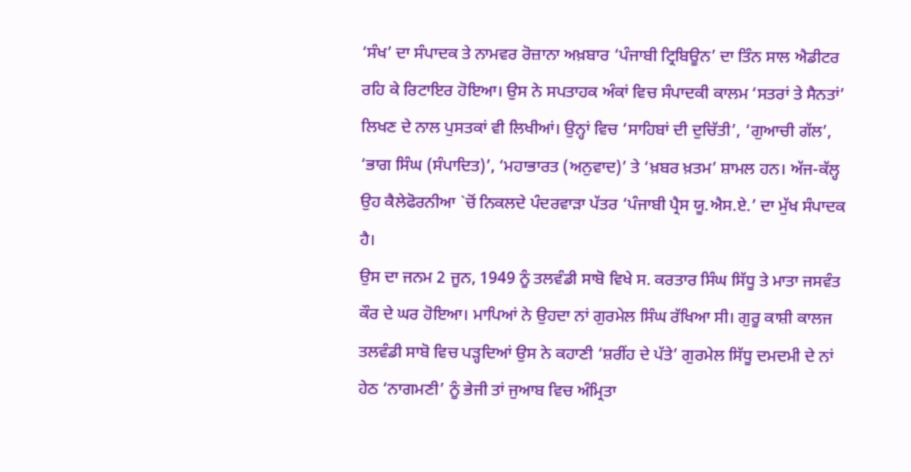‘ਸੰਖ’ ਦਾ ਸੰਪਾਦਕ ਤੇ ਨਾਮਵਰ ਰੋਜ਼ਾਨਾ ਅਖ਼ਬਾਰ ‘ਪੰਜਾਬੀ ਟ੍ਰਿਬਿਊਨ’ ਦਾ ਤਿੰਨ ਸਾਲ ਐਡੀਟਰ ਰਹਿ ਕੇ ਰਿਟਾਇਰ ਹੋਇਆ। ਉਸ ਨੇ ਸਪਤਾਹਕ ਅੰਕਾਂ ਵਿਚ ਸੰਪਾਦਕੀ ਕਾਲਮ ‘ਸਤਰਾਂ ਤੇ ਸੈਨਤਾਂ’ ਲਿਖਣ ਦੇ ਨਾਲ ਪੁਸਤਕਾਂ ਵੀ ਲਿਖੀਆਂ। ਉਨ੍ਹਾਂ ਵਿਚ ‘ਸਾਹਿਬਾਂ ਦੀ ਦੁਚਿੱਤੀ’, ‘ਗੁਆਚੀ ਗੱਲ’, ‘ਭਾਗ ਸਿੰਘ (ਸੰਪਾਦਿਤ)’, ‘ਮਹਾਭਾਰਤ (ਅਨੁਵਾਦ)’ ਤੇ ‘ਖ਼ਬਰ ਖ਼ਤਮ’ ਸ਼ਾਮਲ ਹਨ। ਅੱਜ-ਕੱਲ੍ਹ ਉਹ ਕੈਲੇਫੋਰਨੀਆ `ਚੋਂ ਨਿਕਲਦੇ ਪੰਦਰਵਾੜਾ ਪੱਤਰ ‘ਪੰਜਾਬੀ ਪ੍ਰੈਸ ਯੂ.ਐਸ.ਏ.’ ਦਾ ਮੁੱਖ ਸੰਪਾਦਕ ਹੈ।
ਉਸ ਦਾ ਜਨਮ 2 ਜੂਨ, 1949 ਨੂੰ ਤਲਵੰਡੀ ਸਾਬੋ ਵਿਖੇ ਸ. ਕਰਤਾਰ ਸਿੰਘ ਸਿੱਧੂ ਤੇ ਮਾਤਾ ਜਸਵੰਤ ਕੌਰ ਦੇ ਘਰ ਹੋਇਆ। ਮਾਪਿਆਂ ਨੇ ਉਹਦਾ ਨਾਂ ਗੁਰਮੇਲ ਸਿੰਘ ਰੱਖਿਆ ਸੀ। ਗੁਰੂ ਕਾਸ਼ੀ ਕਾਲਜ ਤਲਵੰਡੀ ਸਾਬੋ ਵਿਚ ਪੜ੍ਹਦਿਆਂ ਉਸ ਨੇ ਕਹਾਣੀ ‘ਸ਼ਰੀਂਹ ਦੇ ਪੱਤੇ’ ਗੁਰਮੇਲ ਸਿੱਧੂ ਦਮਦਮੀ ਦੇ ਨਾਂ ਹੇਠ ‘ਨਾਗਮਣੀ’ ਨੂੰ ਭੇਜੀ ਤਾਂ ਜੁਆਬ ਵਿਚ ਅੰਮ੍ਰਿਤਾ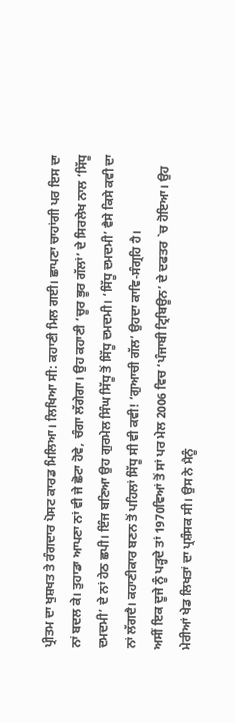ਪ੍ਰੀਤਮ ਦਾ ਖੁਸ਼ਖਤ ਤੇ ਰੰਗਦਾਰ ਪੋਸਟ ਕਾਰਡ ਮਿਲਿਆ। ਲਿਖਿਆ ਸੀ: ਕਹਾਣੀ ਮਿਲ ਗਈ। ਛਾਪਣਾ ਚਾਹਾਂਗੀ ਪਰ ਇਸ ਦਾ ਨਾਂ ਬਦਲ ਕੇ। ਤੁਹਾਡਾ ਆਪਣਾ ਨਾਂ ਵੀ ਜੇ ਛੋਟਾ ਹੋਵੇ, ਚੰਗਾ ਲੱਗੇਗਾ। ਉਹ ਕਹਾਣੀ ‘ਚੂਰ ਭੂਰ ਗੱਲਾਂ’ ਦੇ ਸਿਰਲੇਖ ਨਾਲ ‘ਸਿੱਧੂ ਦਮਦਮੀ’ ਦੇ ਨਾਂ ਹੇਠ ਛਪੀ। ਇੰਜ ਬਣਿਆ ਉਹ ਗੁਰਮੇਲ ਸਿੰਘ ਸਿੱਧੂ ਤੋਂ ਸਿੱਧੂ ਦਮਦਮੀ। ‘ਸਿੱਧੂ ਦਮਦਮੀ’ ਵੈਸੇ ਕਿਸੇ ਕਵੀ ਦਾ ਨਾਂ ਲੱਗਦੈ। ਕਹਾਣੀਕਾਰ ਬਣਨ ਤੋਂ ਪਹਿਲਾਂ ਸਿੱਧੂ ਸੀ ਵੀ ਕਵੀ! ‘ਗੁਆਚੀ ਗੱਲ’ ਉਹਦਾ ਕਾਵਿ-ਸੰਗ੍ਰਹਿ ਹੈ।
ਅਸੀਂ ਇਕ ਦੂਜੇ ਨੂੰ ਪੜ੍ਹਦੇ ਤਾਂ 1970ਵਿਆਂ ਤੋਂ ਸਾਂ ਪਰ ਮੇਲ 2006 ਵਿਚ ‘ਪੰਜਾਬੀ ਟ੍ਰਿਬਿਊਨ’ ਦੇ ਦਫਤਰ `ਚ ਹੋਇਆ। ਉਹ ਮੇਰੀਆਂ ਖੇਡ ਲਿਖਤਾਂ ਦਾ ਪ੍ਰਸ਼ੰਸਕ ਸੀ। ਉਸ ਨੇ ਮੈਨੂੰ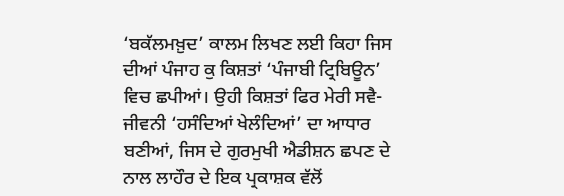‘ਬਕੱਲਮਖ਼ੁਦ’ ਕਾਲਮ ਲਿਖਣ ਲਈ ਕਿਹਾ ਜਿਸ ਦੀਆਂ ਪੰਜਾਹ ਕੁ ਕਿਸ਼ਤਾਂ ‘ਪੰਜਾਬੀ ਟ੍ਰਿਬਿਊਨ’ ਵਿਚ ਛਪੀਆਂ। ਉਹੀ ਕਿਸ਼ਤਾਂ ਫਿਰ ਮੇਰੀ ਸਵੈ-ਜੀਵਨੀ ‘ਹਸੰਦਿਆਂ ਖੇਲੰਦਿਆਂ’ ਦਾ ਆਧਾਰ ਬਣੀਆਂ, ਜਿਸ ਦੇ ਗੁਰਮੁਖੀ ਐਡੀਸ਼ਨ ਛਪਣ ਦੇ ਨਾਲ ਲਾਹੌਰ ਦੇ ਇਕ ਪ੍ਰਕਾਸ਼ਕ ਵੱਲੋਂ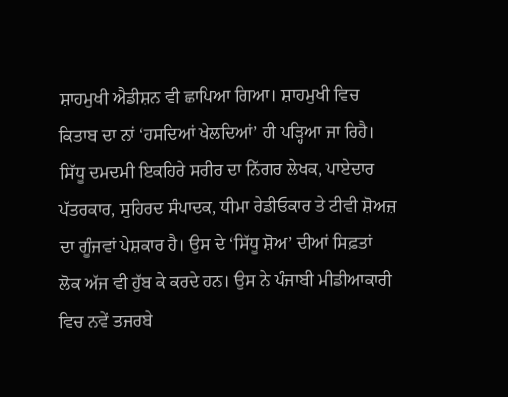ਸ਼ਾਹਮੁਖੀ ਐਡੀਸ਼ਨ ਵੀ ਛਾਪਿਆ ਗਿਆ। ਸ਼ਾਹਮੁਖੀ ਵਿਚ ਕਿਤਾਬ ਦਾ ਨਾਂ ‘ਹਸਦਿਆਂ ਖੇਲਦਿਆਂ’ ਹੀ ਪੜ੍ਹਿਆ ਜਾ ਰਿਹੈ।
ਸਿੱਧੂ ਦਮਦਮੀ ਇਕਹਿਰੇ ਸਰੀਰ ਦਾ ਨਿੱਗਰ ਲੇਖਕ, ਪਾਏਦਾਰ ਪੱਤਰਕਾਰ, ਸੁਹਿਰਦ ਸੰਪਾਦਕ, ਧੀਮਾ ਰੇਡੀਓਕਾਰ ਤੇ ਟੀਵੀ ਸ਼ੋਅਜ਼ ਦਾ ਗੂੰਜਵਾਂ ਪੇਸ਼ਕਾਰ ਹੈ। ਉਸ ਦੇ ‘ਸਿੱਧੂ ਸ਼ੋਅ’ ਦੀਆਂ ਸਿਫ਼ਤਾਂ ਲੋਕ ਅੱਜ ਵੀ ਹੁੱਬ ਕੇ ਕਰਦੇ ਹਨ। ਉਸ ਨੇ ਪੰਜਾਬੀ ਮੀਡੀਆਕਾਰੀ ਵਿਚ ਨਵੇਂ ਤਜਰਬੇ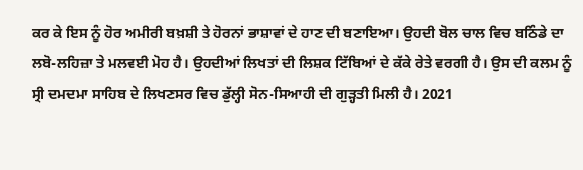ਕਰ ਕੇ ਇਸ ਨੂੰ ਹੋਰ ਅਮੀਰੀ ਬਖ਼ਸ਼ੀ ਤੇ ਹੋਰਨਾਂ ਭਾਸ਼ਾਵਾਂ ਦੇ ਹਾਣ ਦੀ ਬਣਾਇਆ। ਉਹਦੀ ਬੋਲ ਚਾਲ ਵਿਚ ਬਠਿੰਡੇ ਦਾ ਲਬੋ-ਲਹਿਜ਼ਾ ਤੇ ਮਲਵਈ ਮੋਹ ਹੈ। ਉਹਦੀਆਂ ਲਿਖਤਾਂ ਦੀ ਲਿਸ਼ਕ ਟਿੱਬਿਆਂ ਦੇ ਕੱਕੇ ਰੇਤੇ ਵਰਗੀ ਹੈ। ਉਸ ਦੀ ਕਲਮ ਨੂੰ ਸ੍ਰੀ ਦਮਦਮਾ ਸਾਹਿਬ ਦੇ ਲਿਖਣਸਰ ਵਿਚ ਡੁੱਲ੍ਹੀ ਸੋਨ-ਸਿਆਹੀ ਦੀ ਗੁੜ੍ਹਤੀ ਮਿਲੀ ਹੈ। 2021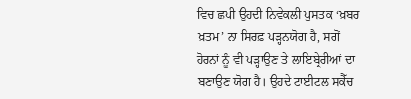ਵਿਚ ਛਪੀ ਉਹਦੀ ਨਿਵੇਕਲੀ ਪੁਸਤਕ ‘ਖ਼ਬਰ ਖ਼ਤਮ’ ਨਾ ਸਿਰਫ਼ ਪੜ੍ਹਨਯੋਗ ਹੈ, ਸਗੋਂ ਹੋਰਨਾਂ ਨੂੰ ਵੀ ਪੜ੍ਹਾਉਣ ਤੇ ਲਾਇਬ੍ਰੇਰੀਆਂ ਦਾ ਬਣਾਉਣ ਯੋਗ ਹੈ। ਉਹਦੇ ਟਾਈਟਲ ਸਕੈੱਚ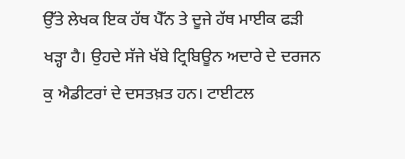ਉੱਤੇ ਲੇਖਕ ਇਕ ਹੱਥ ਪੈੱਨ ਤੇ ਦੂਜੇ ਹੱਥ ਮਾਈਕ ਫੜੀ ਖੜ੍ਹਾ ਹੈ। ਉਹਦੇ ਸੱਜੇ ਖੱਬੇ ਟ੍ਰਿਬਿਊਨ ਅਦਾਰੇ ਦੇ ਦਰਜਨ ਕੁ ਐਡੀਟਰਾਂ ਦੇ ਦਸਤਖ਼ਤ ਹਨ। ਟਾਈਟਲ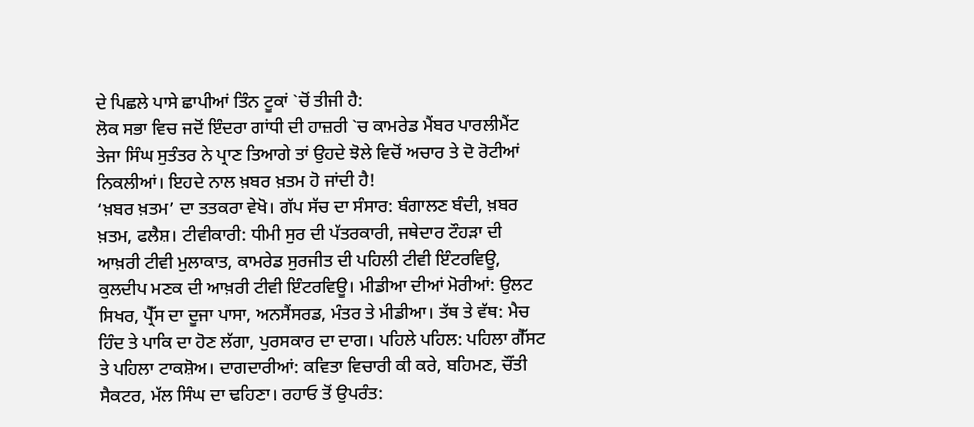ਦੇ ਪਿਛਲੇ ਪਾਸੇ ਛਾਪੀਆਂ ਤਿੰਨ ਟੂਕਾਂ `ਚੋਂ ਤੀਜੀ ਹੈ:
ਲੋਕ ਸਭਾ ਵਿਚ ਜਦੋਂ ਇੰਦਰਾ ਗਾਂਧੀ ਦੀ ਹਾਜ਼ਰੀ `ਚ ਕਾਮਰੇਡ ਮੈਂਬਰ ਪਾਰਲੀਮੈਂਟ ਤੇਜਾ ਸਿੰਘ ਸੁਤੰਤਰ ਨੇ ਪ੍ਰਾਣ ਤਿਆਗੇ ਤਾਂ ਉਹਦੇ ਝੋਲੇ ਵਿਚੋਂ ਅਚਾਰ ਤੇ ਦੋ ਰੋਟੀਆਂ ਨਿਕਲੀਆਂ। ਇਹਦੇ ਨਾਲ ਖ਼ਬਰ ਖ਼ਤਮ ਹੋ ਜਾਂਦੀ ਹੈ!
‘ਖ਼ਬਰ ਖ਼ਤਮ’ ਦਾ ਤਤਕਰਾ ਵੇਖੋ। ਗੱਪ ਸੱਚ ਦਾ ਸੰਸਾਰ: ਬੰਗਾਲਣ ਬੰਦੀ, ਖ਼ਬਰ ਖ਼ਤਮ, ਫਲੈਸ਼। ਟੀਵੀਕਾਰੀ: ਧੀਮੀ ਸੁਰ ਦੀ ਪੱਤਰਕਾਰੀ, ਜਥੇਦਾਰ ਟੌਹੜਾ ਦੀ ਆਖ਼ਰੀ ਟੀਵੀ ਮੁਲਾਕਾਤ, ਕਾਮਰੇਡ ਸੁਰਜੀਤ ਦੀ ਪਹਿਲੀ ਟੀਵੀ ਇੰਟਰਵਿਊ, ਕੁਲਦੀਪ ਮਣਕ ਦੀ ਆਖ਼ਰੀ ਟੀਵੀ ਇੰਟਰਵਿਊ। ਮੀਡੀਆ ਦੀਆਂ ਮੋਰੀਆਂ: ਉਲਟ ਸਿਖਰ, ਪ੍ਰੈੱਸ ਦਾ ਦੂਜਾ ਪਾਸਾ, ਅਨਸੈਂਸਰਡ, ਮੰਤਰ ਤੇ ਮੀਡੀਆ। ਤੱਥ ਤੇ ਵੱਥ: ਮੈਚ ਹਿੰਦ ਤੇ ਪਾਕਿ ਦਾ ਹੋਣ ਲੱਗਾ, ਪੁਰਸਕਾਰ ਦਾ ਦਾਗ। ਪਹਿਲੇ ਪਹਿਲ: ਪਹਿਲਾ ਗੈੱਸਟ ਤੇ ਪਹਿਲਾ ਟਾਕਸ਼ੋਅ। ਦਾਗਦਾਰੀਆਂ: ਕਵਿਤਾ ਵਿਚਾਰੀ ਕੀ ਕਰੇ, ਬਹਿਮਣ, ਚੌਂਤੀ ਸੈਕਟਰ, ਮੱਲ ਸਿੰਘ ਦਾ ਢਹਿਣਾ। ਰਹਾਓ ਤੋਂ ਉਪਰੰਤ: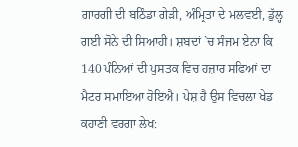ਗਾਰਗੀ ਦੀ ਬਠਿੰਡਾ ਗੇੜੀ, ਅੰਮ੍ਰਿਤਾ ਦੇ ਮਲਵਈ, ਡੁੱਲ੍ਹ ਗਈ ਸੋਨੇ ਦੀ ਸਿਆਹੀ। ਸ਼ਬਦਾਂ `ਚ ਸੰਜਮ ਏਨਾ ਕਿ 140 ਪੰਨਿਆਂ ਦੀ ਪੁਸਤਕ ਵਿਚ ਹਜ਼ਾਰ ਸਫਿਆਂ ਦਾ ਮੈਟਰ ਸਮਾਇਆ ਹੋਇਐ। ਪੇਸ਼ ਹੈ ਉਸ ਵਿਚਲਾ ਖੇਡ ਕਹਾਣੀ ਵਰਗਾ ਲੇਖ: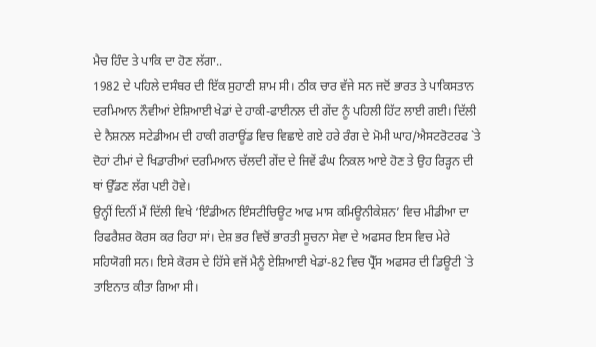ਮੈਚ ਹਿੰਦ ਤੇ ਪਾਕਿ ਦਾ ਹੋਣ ਲੱਗਾ..
1982 ਦੇ ਪਹਿਲੇ ਦਸੰਬਰ ਦੀ ਇੱਕ ਸੁਹਾਣੀ ਸ਼ਾਮ ਸੀ। ਠੀਕ ਚਾਰ ਵੱਜੇ ਸਨ ਜਦੋਂ ਭਾਰਤ ਤੇ ਪਾਕਿਸਤਾਨ ਦਰਮਿਆਨ ਨੌਵੀਆਂ ਏਸ਼ਿਆਈ ਖੇਡਾਂ ਦੇ ਹਾਕੀ-ਫਾਈਨਲ ਦੀ ਗੇਂਦ ਨੂੰ ਪਹਿਲੀ ਹਿੱਟ ਲਾਈ ਗਈ। ਦਿੱਲੀ ਦੇ ਨੈਸ਼ਨਲ ਸਟੇਡੀਅਮ ਦੀ ਹਾਕੀ ਗਰਾਊਂਡ ਵਿਚ ਵਿਛਾਏ ਗਏ ਹਰੇ ਰੰਗ ਦੇ ਮੋਮੀ ਘਾਹ/ਐਸਟਰੋਟਰਫ `ਤੇ ਦੋਹਾਂ ਟੀਮਾਂ ਦੇ ਖਿਡਾਰੀਆਂ ਦਰਮਿਆਨ ਚੱਲਦੀ ਗੇਂਦ ਦੇ ਜਿਵੇਂ ਫੰਘ ਨਿਕਲ ਆਏ ਹੋਣ ਤੇ ਉਹ ਰਿੜ੍ਹਨ ਦੀ ਥਾਂ ਉੱਡਣ ਲੱਗ ਪਈ ਹੋਵੇ।
ਉਨ੍ਹੀਂ ਦਿਨੀਂ ਮੈਂ ਦਿੱਲੀ ਵਿਖੇ ‘ਇੰਡੀਅਨ ਇੰਸਟੀਚਿਊਟ ਆਫ ਮਾਸ ਕਮਿਊਨੀਕੇਸ਼ਨ’ ਵਿਚ ਮੀਡੀਆ ਦਾ ਰਿਫਰੈਸ਼ਰ ਕੋਰਸ ਕਰ ਰਿਹਾ ਸਾਂ। ਦੇਸ਼ ਭਰ ਵਿਚੋਂ ਭਾਰਤੀ ਸੂਚਨਾ ਸੇਵਾ ਦੇ ਅਫਸਰ ਇਸ ਵਿਚ ਮੇਰੇ ਸਹਿਯੋਗੀ ਸਨ। ਇਸੇ ਕੋਰਸ ਦੇ ਹਿੱਸੇ ਵਜੋਂ ਮੈਨੂੰ ਏਸ਼ਿਆਈ ਖੇਡਾਂ-82 ਵਿਚ ਪ੍ਰੈੱਸ ਅਫਸਰ ਦੀ ਡਿਊਟੀ `ਤੇ ਤਾਇਨਾਤ ਕੀਤਾ ਗਿਆ ਸੀ।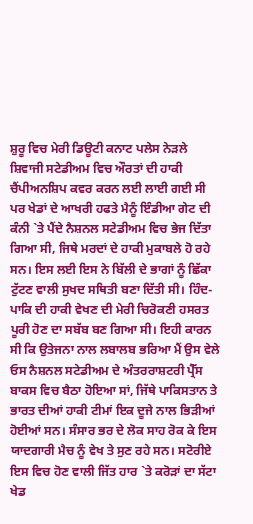ਸ਼ੁਰੂ ਵਿਚ ਮੇਰੀ ਡਿਊਟੀ ਕਨਾਟ ਪਲੇਸ ਨੇੜਲੇ ਸ਼ਿਵਾਜੀ ਸਟੇਡੀਅਮ ਵਿਚ ਔਰਤਾਂ ਦੀ ਹਾਕੀ ਚੈਂਪੀਅਨਸ਼ਿਪ ਕਵਰ ਕਰਨ ਲਈ ਲਾਈ ਗਈ ਸੀ ਪਰ ਖੇਡਾਂ ਦੇ ਆਖਰੀ ਹਫਤੇ ਮੈਨੂੰ ਇੰਡੀਆ ਗੇਟ ਦੀ ਕੰਨੀ `ਤੇ ਪੈਂਦੇ ਨੈਸ਼ਨਲ ਸਟੇਡੀਅਮ ਵਿਚ ਭੇਜ ਦਿੱਤਾ ਗਿਆ ਸੀ, ਜਿਥੇ ਮਰਦਾਂ ਦੇ ਹਾਕੀ ਮੁਕਾਬਲੇ ਹੋ ਰਹੇ ਸਨ। ਇਸ ਲਈ ਇਸ ਨੇ ਬਿੱਲੀ ਦੇ ਭਾਗਾਂ ਨੂੰ ਛਿੱਕਾ ਟੁੱਟਣ ਵਾਲੀ ਸੁਖਦ ਸਥਿਤੀ ਬਣਾ ਦਿੱਤੀ ਸੀ। ਹਿੰਦ-ਪਾਕਿ ਦੀ ਹਾਕੀ ਵੇਖਣ ਦੀ ਮੇਰੀ ਚਿਰੋਕਣੀ ਹਸਰਤ ਪੂਰੀ ਹੋਣ ਦਾ ਸਬੱਬ ਬਣ ਗਿਆ ਸੀ। ਇਹੀ ਕਾਰਨ ਸੀ ਕਿ ਉਤੇਜਨਾ ਨਾਲ ਲਬਾਲਬ ਭਰਿਆ ਮੈਂ ਉਸ ਵੇਲੇ ਓਸ ਨੈਸ਼ਨਲ ਸਟੇਡੀਅਮ ਦੇ ਅੰਤਰਰਾਸ਼ਟਰੀ ਪ੍ਰੈੱਸ ਬਾਕਸ ਵਿਚ ਬੈਠਾ ਹੋਇਆ ਸਾਂ, ਜਿੱਥੇ ਪਾਕਿਸਤਾਨ ਤੇ ਭਾਰਤ ਦੀਆਂ ਹਾਕੀ ਟੀਮਾਂ ਇਕ ਦੂਜੇ ਨਾਲ ਭਿੜੀਆਂ ਹੋਈਆਂ ਸਨ। ਸੰਸਾਰ ਭਰ ਦੇ ਲੋਕ ਸਾਹ ਰੋਕ ਕੇ ਇਸ ਯਾਦਗਾਰੀ ਮੈਚ ਨੂੰ ਵੇਖ ਤੇ ਸੁਣ ਰਹੇ ਸਨ। ਸਟੋਰੀਏ ਇਸ ਵਿਚ ਹੋਣ ਵਾਲੀ ਜਿੱਤ ਹਾਰ `ਤੇ ਕਰੋੜਾਂ ਦਾ ਸੱਟਾ ਖੇਡ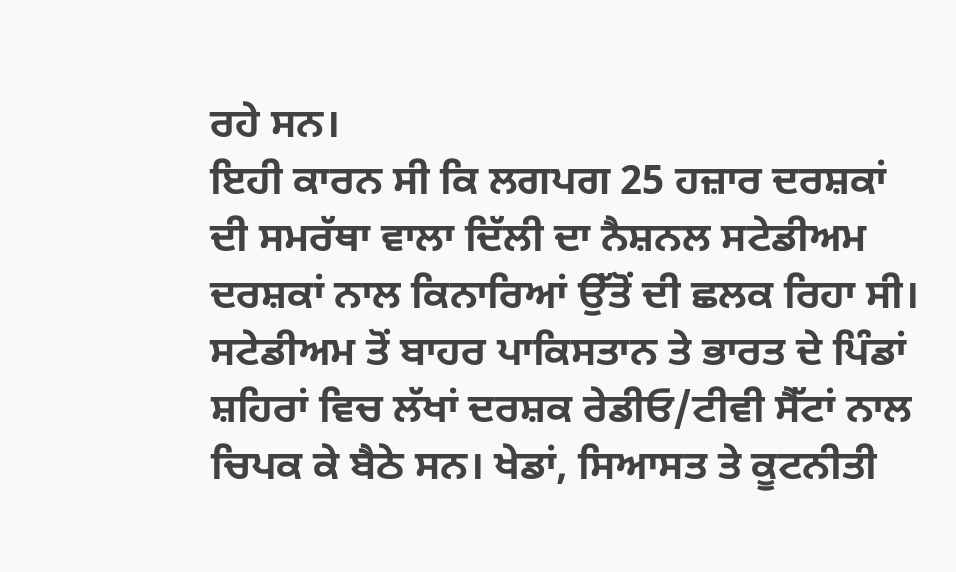ਰਹੇ ਸਨ।
ਇਹੀ ਕਾਰਨ ਸੀ ਕਿ ਲਗਪਗ 25 ਹਜ਼ਾਰ ਦਰਸ਼ਕਾਂ ਦੀ ਸਮਰੱਥਾ ਵਾਲਾ ਦਿੱਲੀ ਦਾ ਨੈਸ਼ਨਲ ਸਟੇਡੀਅਮ ਦਰਸ਼ਕਾਂ ਨਾਲ ਕਿਨਾਰਿਆਂ ਉੱਤੋਂ ਦੀ ਛਲਕ ਰਿਹਾ ਸੀ। ਸਟੇਡੀਅਮ ਤੋਂ ਬਾਹਰ ਪਾਕਿਸਤਾਨ ਤੇ ਭਾਰਤ ਦੇ ਪਿੰਡਾਂ ਸ਼ਹਿਰਾਂ ਵਿਚ ਲੱਖਾਂ ਦਰਸ਼ਕ ਰੇਡੀਓ/ਟੀਵੀ ਸੈੱਟਾਂ ਨਾਲ ਚਿਪਕ ਕੇ ਬੈਠੇ ਸਨ। ਖੇਡਾਂ, ਸਿਆਸਤ ਤੇ ਕੂਟਨੀਤੀ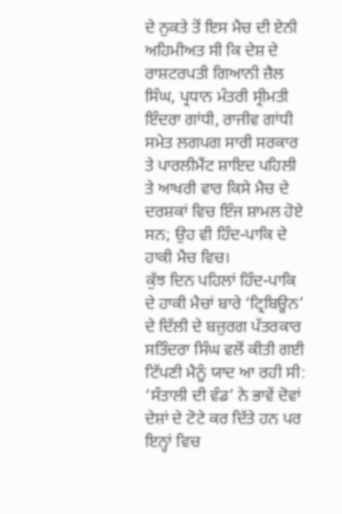ਦੇ ਨੁਕਤੇ ਤੋਂ ਇਸ ਮੈਚ ਦੀ ਏਨੀ ਅਹਿਮੀਅਤ ਸੀ ਕਿ ਦੇਸ਼ ਦੇ ਰਾਸ਼ਟਰਪਤੀ ਗਿਆਨੀ ਜ਼ੈਲ ਸਿੰਘ, ਪ੍ਰਧਾਨ ਮੰਤਰੀ ਸ੍ਰੀਮਤੀ ਇੰਦਰਾ ਗਾਂਧੀ, ਰਾਜੀਵ ਗਾਂਧੀ ਸਮੇਤ ਲਗਪਗ ਸਾਰੀ ਸਰਕਾਰ ਤੇ ਪਾਰਲੀਮੈਂਟ ਸ਼ਾਇਦ ਪਹਿਲੀ ਤੇ ਆਖਰੀ ਵਾਰ ਕਿਸੇ ਮੈਚ ਦੇ ਦਰਸ਼ਕਾਂ ਵਿਚ ਇੰਜ ਸ਼ਾਮਲ ਹੋਏ ਸਨ; ਉਹ ਵੀ ਹਿੰਦ-ਪਾਕਿ ਦੇ ਹਾਕੀ ਮੈਚ ਵਿਚ।
ਕੁੱਝ ਦਿਨ ਪਹਿਲਾਂ ਹਿੰਦ-ਪਾਕਿ ਦੇ ਹਾਕੀ ਮੈਚਾਂ ਬਾਰੇ ‘ਟ੍ਰਿਬਿਊਨ’ ਦੇ ਦਿੱਲੀ ਦੇ ਬਜ਼ੁਰਗ ਪੱਤਰਕਾਰ ਸਤਿੰਦਰਾ ਸਿੰਘ ਵਲੋਂ ਕੀਤੀ ਗਈ ਟਿੱਪਣੀ ਮੈਨੂੰ ਯਾਦ ਆ ਰਹੀ ਸੀ: ‘ਸੰਤਾਲੀ ਦੀ ਵੰਡ’ ਨੇ ਭਾਵੇਂ ਦੋਵਾਂ ਦੇਸ਼ਾਂ ਦੇ ਟੋਟੇ ਕਰ ਦਿੱਤੇ ਹਨ ਪਰ ਇਨ੍ਹਾਂ ਵਿਚ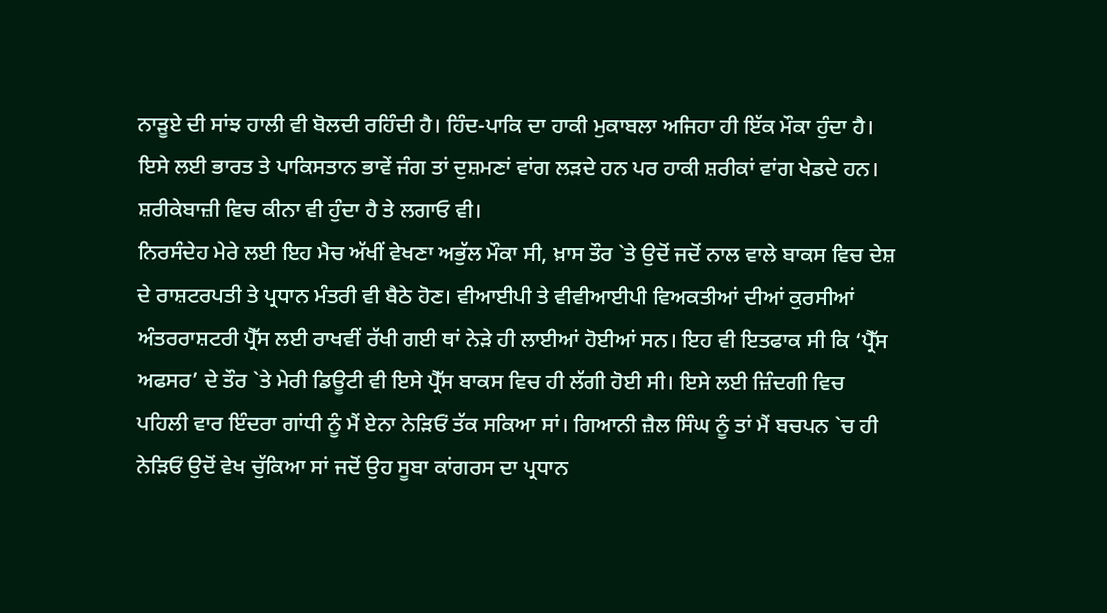ਨਾੜੂਏ ਦੀ ਸਾਂਝ ਹਾਲੀ ਵੀ ਬੋਲਦੀ ਰਹਿੰਦੀ ਹੈ। ਹਿੰਦ-ਪਾਕਿ ਦਾ ਹਾਕੀ ਮੁਕਾਬਲਾ ਅਜਿਹਾ ਹੀ ਇੱਕ ਮੌਕਾ ਹੁੰਦਾ ਹੈ। ਇਸੇ ਲਈ ਭਾਰਤ ਤੇ ਪਾਕਿਸਤਾਨ ਭਾਵੇਂ ਜੰਗ ਤਾਂ ਦੁਸ਼ਮਣਾਂ ਵਾਂਗ ਲੜਦੇ ਹਨ ਪਰ ਹਾਕੀ ਸ਼ਰੀਕਾਂ ਵਾਂਗ ਖੇਡਦੇ ਹਨ। ਸ਼ਰੀਕੇਬਾਜ਼ੀ ਵਿਚ ਕੀਨਾ ਵੀ ਹੁੰਦਾ ਹੈ ਤੇ ਲਗਾਓ ਵੀ।
ਨਿਰਸੰਦੇਹ ਮੇਰੇ ਲਈ ਇਹ ਮੈਚ ਅੱਖੀਂ ਵੇਖਣਾ ਅਭੁੱਲ ਮੌਕਾ ਸੀ, ਖ਼ਾਸ ਤੌਰ `ਤੇ ਉਦੋਂ ਜਦੋਂ ਨਾਲ ਵਾਲੇ ਬਾਕਸ ਵਿਚ ਦੇਸ਼ ਦੇ ਰਾਸ਼ਟਰਪਤੀ ਤੇ ਪ੍ਰਧਾਨ ਮੰਤਰੀ ਵੀ ਬੈਠੇ ਹੋਣ। ਵੀਆਈਪੀ ਤੇ ਵੀਵੀਆਈਪੀ ਵਿਅਕਤੀਆਂ ਦੀਆਂ ਕੁਰਸੀਆਂ ਅੰਤਰਰਾਸ਼ਟਰੀ ਪ੍ਰੈੱਸ ਲਈ ਰਾਖਵੀਂ ਰੱਖੀ ਗਈ ਥਾਂ ਨੇੜੇ ਹੀ ਲਾਈਆਂ ਹੋਈਆਂ ਸਨ। ਇਹ ਵੀ ਇਤਫਾਕ ਸੀ ਕਿ ‘ਪ੍ਰੈੱਸ ਅਫਸਰ’ ਦੇ ਤੌਰ `ਤੇ ਮੇਰੀ ਡਿਊਟੀ ਵੀ ਇਸੇ ਪ੍ਰੈੱਸ ਬਾਕਸ ਵਿਚ ਹੀ ਲੱਗੀ ਹੋਈ ਸੀ। ਇਸੇ ਲਈ ਜ਼ਿੰਦਗੀ ਵਿਚ ਪਹਿਲੀ ਵਾਰ ਇੰਦਰਾ ਗਾਂਧੀ ਨੂੰ ਮੈਂ ਏਨਾ ਨੇੜਿਓਂ ਤੱਕ ਸਕਿਆ ਸਾਂ। ਗਿਆਨੀ ਜ਼ੈਲ ਸਿੰਘ ਨੂੰ ਤਾਂ ਮੈਂ ਬਚਪਨ `ਚ ਹੀ ਨੇੜਿਓਂ ਉਦੋਂ ਵੇਖ ਚੁੱਕਿਆ ਸਾਂ ਜਦੋਂ ਉਹ ਸੂਬਾ ਕਾਂਗਰਸ ਦਾ ਪ੍ਰਧਾਨ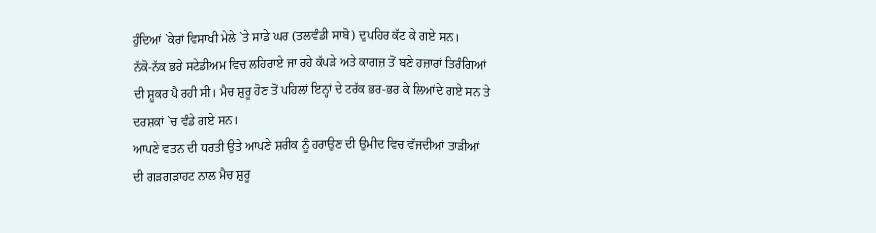ਹੁੰਦਿਆਂ `ਕੇਰਾਂ ਵਿਸਾਖੀ ਮੇਲੇ `ਤੇ ਸਾਡੇ ਘਰ (ਤਲਵੰਡੀ ਸਾਬੋ) ਦੁਪਹਿਰ ਕੱਟ ਕੇ ਗਏ ਸਨ।
ਨੱਕੋ-ਨੱਕ ਭਰੇ ਸਟੇਡੀਅਮ ਵਿਚ ਲਹਿਰਾਏ ਜਾ ਰਹੇ ਕੱਪੜੇ ਅਤੇ ਕਾਗਜ਼ ਤੋਂ ਬਣੇ ਹਜ਼ਾਰਾਂ ਤਿਰੰਗਿਆਂ ਦੀ ਸ਼ੂਕਰ ਪੈ ਰਹੀ ਸੀ। ਮੈਚ ਸ਼ੁਰੂ ਹੋਣ ਤੋਂ ਪਹਿਲਾਂ ਇਨ੍ਹਾਂ ਦੇ ਟਰੱਕ ਭਰ-ਭਰ ਕੇ ਲਿਆਂਦੇ ਗਏ ਸਨ ਤੇ ਦਰਸ਼ਕਾਂ `ਚ ਵੰਡੇ ਗਏ ਸਨ।
ਆਪਣੇ ਵਤਨ ਦੀ ਧਰਤੀ ਉਤੇ ਆਪਣੇ ਸ਼ਰੀਕ ਨੂੰ ਹਰਾਉਣ ਦੀ ਉਮੀਦ ਵਿਚ ਵੱਜਦੀਆਂ ਤਾੜੀਆਂ ਦੀ ਗੜਗੜਾਹਟ ਨਾਲ ਮੈਚ ਸ਼ੁਰੂ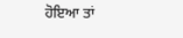ਹੋਇਆ ਤਾਂ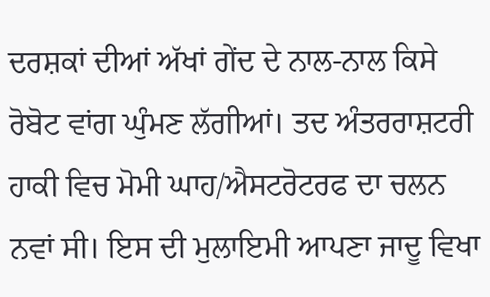ਦਰਸ਼ਕਾਂ ਦੀਆਂ ਅੱਖਾਂ ਗੇਂਦ ਦੇ ਨਾਲ-ਨਾਲ ਕਿਸੇ ਰੋਬੋਟ ਵਾਂਗ ਘੁੰਮਣ ਲੱਗੀਆਂ। ਤਦ ਅੰਤਰਰਾਸ਼ਟਰੀ ਹਾਕੀ ਵਿਚ ਮੋਮੀ ਘਾਹ/ਐਸਟਰੋਟਰਫ ਦਾ ਚਲਨ ਨਵਾਂ ਸੀ। ਇਸ ਦੀ ਮੁਲਾਇਮੀ ਆਪਣਾ ਜਾਦੂ ਵਿਖਾ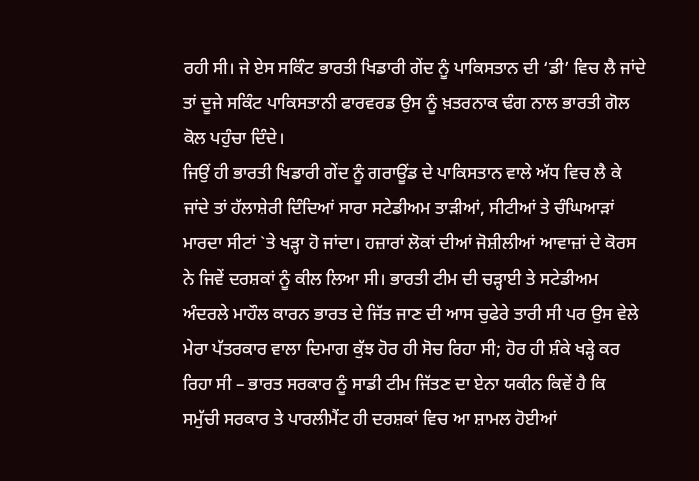ਰਹੀ ਸੀ। ਜੇ ਏਸ ਸਕਿੰਟ ਭਾਰਤੀ ਖਿਡਾਰੀ ਗੇਂਦ ਨੂੰ ਪਾਕਿਸਤਾਨ ਦੀ ‘ਡੀ’ ਵਿਚ ਲੈ ਜਾਂਦੇ ਤਾਂ ਦੂਜੇ ਸਕਿੰਟ ਪਾਕਿਸਤਾਨੀ ਫਾਰਵਰਡ ਉਸ ਨੂੰ ਖ਼ਤਰਨਾਕ ਢੰਗ ਨਾਲ ਭਾਰਤੀ ਗੋਲ ਕੋਲ ਪਹੁੰਚਾ ਦਿੰਦੇ।
ਜਿਉਂ ਹੀ ਭਾਰਤੀ ਖਿਡਾਰੀ ਗੇਂਦ ਨੂੰ ਗਰਾਊਂਡ ਦੇ ਪਾਕਿਸਤਾਨ ਵਾਲੇ ਅੱਧ ਵਿਚ ਲੈ ਕੇ ਜਾਂਦੇ ਤਾਂ ਹੱਲਾਸ਼ੇਰੀ ਦਿੰਦਿਆਂ ਸਾਰਾ ਸਟੇਡੀਅਮ ਤਾੜੀਆਂ, ਸੀਟੀਆਂ ਤੇ ਚੰਘਿਆੜਾਂ ਮਾਰਦਾ ਸੀਟਾਂ `ਤੇ ਖੜ੍ਹਾ ਹੋ ਜਾਂਦਾ। ਹਜ਼ਾਰਾਂ ਲੋਕਾਂ ਦੀਆਂ ਜੋਸ਼ੀਲੀਆਂ ਆਵਾਜ਼ਾਂ ਦੇ ਕੋਰਸ ਨੇ ਜਿਵੇਂ ਦਰਸ਼ਕਾਂ ਨੂੰ ਕੀਲ ਲਿਆ ਸੀ। ਭਾਰਤੀ ਟੀਮ ਦੀ ਚੜ੍ਹਾਈ ਤੇ ਸਟੇਡੀਅਮ ਅੰਦਰਲੇ ਮਾਹੌਲ ਕਾਰਨ ਭਾਰਤ ਦੇ ਜਿੱਤ ਜਾਣ ਦੀ ਆਸ ਚੁਫੇਰੇ ਤਾਰੀ ਸੀ ਪਰ ਉਸ ਵੇਲੇ ਮੇਰਾ ਪੱਤਰਕਾਰ ਵਾਲਾ ਦਿਮਾਗ ਕੁੱਝ ਹੋਰ ਹੀ ਸੋਚ ਰਿਹਾ ਸੀ; ਹੋਰ ਹੀ ਸ਼ੰਕੇ ਖੜ੍ਹੇ ਕਰ ਰਿਹਾ ਸੀ – ਭਾਰਤ ਸਰਕਾਰ ਨੂੰ ਸਾਡੀ ਟੀਮ ਜਿੱਤਣ ਦਾ ਏਨਾ ਯਕੀਨ ਕਿਵੇਂ ਹੈ ਕਿ ਸਮੁੱਚੀ ਸਰਕਾਰ ਤੇ ਪਾਰਲੀਮੈਂਟ ਹੀ ਦਰਸ਼ਕਾਂ ਵਿਚ ਆ ਸ਼ਾਮਲ ਹੋਈਆਂ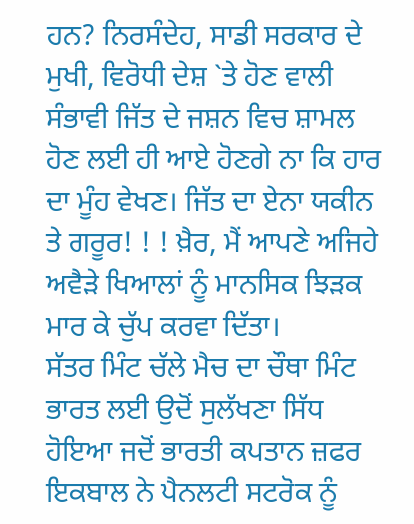ਹਨ? ਨਿਰਸੰਦੇਹ, ਸਾਡੀ ਸਰਕਾਰ ਦੇ ਮੁਖੀ, ਵਿਰੋਧੀ ਦੇਸ਼ `ਤੇ ਹੋਣ ਵਾਲੀ ਸੰਭਾਵੀ ਜਿੱਤ ਦੇ ਜਸ਼ਨ ਵਿਚ ਸ਼ਾਮਲ ਹੋਣ ਲਈ ਹੀ ਆਏ ਹੋਣਗੇ ਨਾ ਕਿ ਹਾਰ ਦਾ ਮੂੰਹ ਵੇਖਣ। ਜਿੱਤ ਦਾ ਏਨਾ ਯਕੀਨ ਤੇ ਗਰੂਰ! ! ! ਖ਼ੈਰ, ਮੈਂ ਆਪਣੇ ਅਜਿਹੇ ਅਵੈੜੇ ਖਿਆਲਾਂ ਨੂੰ ਮਾਨਸਿਕ ਝਿੜਕ ਮਾਰ ਕੇ ਚੁੱਪ ਕਰਵਾ ਦਿੱਤਾ।
ਸੱਤਰ ਮਿੰਟ ਚੱਲੇ ਮੈਚ ਦਾ ਚੌਥਾ ਮਿੰਟ ਭਾਰਤ ਲਈ ਉਦੋਂ ਸੁਲੱਖਣਾ ਸਿੱਧ ਹੋਇਆ ਜਦੋਂ ਭਾਰਤੀ ਕਪਤਾਨ ਜ਼ਫਰ ਇਕਬਾਲ ਨੇ ਪੈਨਲਟੀ ਸਟਰੋਕ ਨੂੰ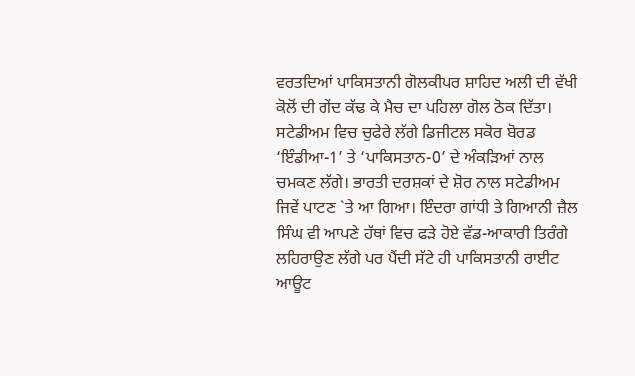ਵਰਤਦਿਆਂ ਪਾਕਿਸਤਾਨੀ ਗੋਲਕੀਪਰ ਸ਼ਾਹਿਦ ਅਲੀ ਦੀ ਵੱਖੀ ਕੋਲੋਂ ਦੀ ਗੇਂਦ ਕੱਢ ਕੇ ਮੈਚ ਦਾ ਪਹਿਲਾ ਗੋਲ ਠੋਕ ਦਿੱਤਾ। ਸਟੇਡੀਅਮ ਵਿਚ ਚੁਫੇਰੇ ਲੱਗੇ ਡਿਜੀਟਲ ਸਕੋਰ ਬੋਰਡ ‘ਇੰਡੀਆ-1’ ਤੇ ‘ਪਾਕਿਸਤਾਨ-0’ ਦੇ ਅੰਕੜਿਆਂ ਨਾਲ ਚਮਕਣ ਲੱਗੇ। ਭਾਰਤੀ ਦਰਸ਼ਕਾਂ ਦੇ ਸ਼ੋਰ ਨਾਲ ਸਟੇਡੀਅਮ ਜਿਵੇਂ ਪਾਟਣ `ਤੇ ਆ ਗਿਆ। ਇੰਦਰਾ ਗਾਂਧੀ ਤੇ ਗਿਆਨੀ ਜ਼ੈਲ ਸਿੰਘ ਵੀ ਆਪਣੇ ਹੱਥਾਂ ਵਿਚ ਫੜੇ ਹੋਏ ਵੱਡ-ਆਕਾਰੀ ਤਿਰੰਗੇ ਲਹਿਰਾਉਣ ਲੱਗੇ ਪਰ ਪੈਂਦੀ ਸੱਟੇ ਹੀ ਪਾਕਿਸਤਾਨੀ ਰਾਈਟ ਆਊਟ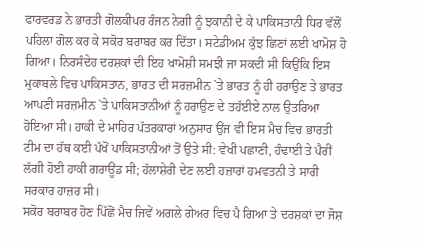ਫਾਰਵਰਡ ਨੇ ਭਾਰਤੀ ਗੋਲਕੀਪਰ ਰੰਜਨ ਨੇਗੀ ਨੂੰ ਝਕਾਨੀ ਦੇ ਕੇ ਪਾਕਿਸਤਾਨੀ ਧਿਰ ਵੱਲੋਂ ਪਹਿਲਾ ਗੋਲ ਕਰ ਕੇ ਸਕੋਰ ਬਰਾਬਰ ਕਰ ਦਿੱਤਾ। ਸਟੇਡੀਅਮ ਕੁੱਝ ਛਿਣਾਂ ਲਈ ਖਾਮੋਸ਼ ਹੋ ਗਿਆ। ਨਿਰਸੰਦੇਹ ਦਰਸ਼ਕਾਂ ਦੀ ਇਹ ਖਾਮੋਸ਼ੀ ਸਮਝੀ ਜਾ ਸਕਦੀ ਸੀ ਕਿਉਂਕਿ ਇਸ ਮੁਕਾਬਲੇ ਵਿਚ ਪਾਕਿਸਤਾਨ, ਭਾਰਤ ਦੀ ਸਰਜ਼ਮੀਨ `ਤੇ ਭਾਰਤ ਨੂੰ ਹੀ ਹਰਾਉਣ ਤੇ ਭਾਰਤ ਆਪਣੀ ਸਰਜ਼ਮੀਨ `ਤੇ ਪਾਕਿਸਤਾਨੀਆਂ ਨੂੰ ਹਰਾਉਣ ਦੇ ਤਹੱਈਏ ਨਾਲ ਉਤਰਿਆ ਹੋਇਆ ਸੀ। ਹਾਕੀ ਦੇ ਮਾਹਿਰ ਪੱਤਰਕਾਰਾਂ ਅਨੁਸਾਰ ਉਂਜ ਵੀ ਇਸ ਮੈਚ ਵਿਚ ਭਾਰਤੀ ਟੀਮ ਦਾ ਹੱਥ ਕਈ ਪੱਖੋਂ ਪਾਕਿਸਤਾਨੀਆਂ ਤੋਂ ਉਤੇ ਸੀ: ਵੇਖੀ ਪਛਾਣੀ, ਹੰਢਾਈ ਤੇ ਪੈਰੀਂ ਲੱਗੀ ਹੋਈ ਹਾਕੀ ਗਰਾਊਂਡ ਸੀ; ਹੱਲਾਸ਼ੇਰੀ ਦੇਣ ਲਈ ਹਜ਼ਾਰਾਂ ਹਮਵਤਨੀ ਤੇ ਸਾਰੀ ਸਰਕਾਰ ਹਾਜ਼ਰ ਸੀ।
ਸਕੋਰ ਬਰਾਬਰ ਹੋਣ ਪਿੱਛੋਂ ਮੈਚ ਜਿਵੇਂ ਅਗਲੇ ਗੇਅਰ ਵਿਚ ਪੈ ਗਿਆ ਤੇ ਦਰਸ਼ਕਾਂ ਦਾ ਜੋਸ਼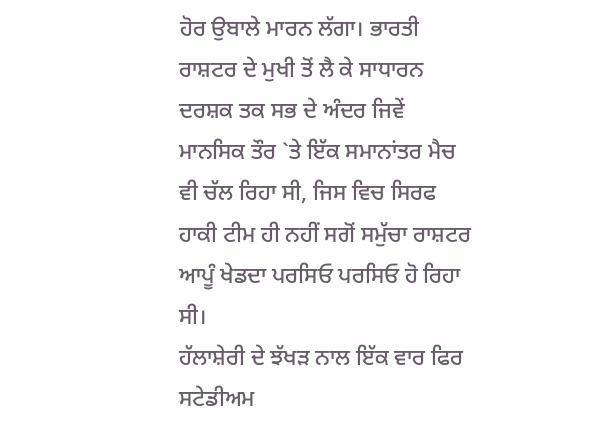ਹੋਰ ਉਬਾਲੇ ਮਾਰਨ ਲੱਗਾ। ਭਾਰਤੀ ਰਾਸ਼ਟਰ ਦੇ ਮੁਖੀ ਤੋਂ ਲੈ ਕੇ ਸਾਧਾਰਨ ਦਰਸ਼ਕ ਤਕ ਸਭ ਦੇ ਅੰਦਰ ਜਿਵੇਂ ਮਾਨਸਿਕ ਤੌਰ `ਤੇ ਇੱਕ ਸਮਾਨਾਂਤਰ ਮੈਚ ਵੀ ਚੱਲ ਰਿਹਾ ਸੀ, ਜਿਸ ਵਿਚ ਸਿਰਫ ਹਾਕੀ ਟੀਮ ਹੀ ਨਹੀਂ ਸਗੋਂ ਸਮੁੱਚਾ ਰਾਸ਼ਟਰ ਆਪੂੰ ਖੇਡਦਾ ਪਰਸਿਓ ਪਰਸਿਓ ਹੋ ਰਿਹਾ ਸੀ।
ਹੱਲਾਸ਼ੇਰੀ ਦੇ ਝੱਖੜ ਨਾਲ ਇੱਕ ਵਾਰ ਫਿਰ ਸਟੇਡੀਅਮ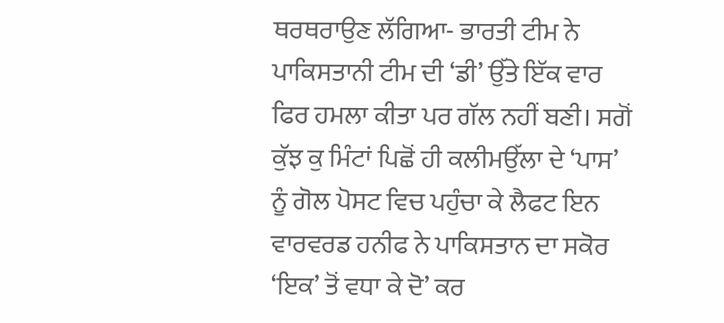ਥਰਥਰਾਉਣ ਲੱਗਿਆ- ਭਾਰਤੀ ਟੀਮ ਨੇ ਪਾਕਿਸਤਾਨੀ ਟੀਮ ਦੀ ‘ਡੀ’ ਉੱਤੇ ਇੱਕ ਵਾਰ ਫਿਰ ਹਮਲਾ ਕੀਤਾ ਪਰ ਗੱਲ ਨਹੀਂ ਬਣੀ। ਸਗੋਂ ਕੁੱਝ ਕੁ ਮਿੰਟਾਂ ਪਿਛੋਂ ਹੀ ਕਲੀਮਉੱਲਾ ਦੇ ‘ਪਾਸ’ ਨੂੰ ਗੋਲ ਪੋਸਟ ਵਿਚ ਪਹੁੰਚਾ ਕੇ ਲੈਫਟ ਇਨ ਵਾਰਵਰਡ ਹਨੀਫ ਨੇ ਪਾਕਿਸਤਾਨ ਦਾ ਸਕੋਰ ‘ਇਕ’ ਤੋਂ ਵਧਾ ਕੇ ਦੋ’ ਕਰ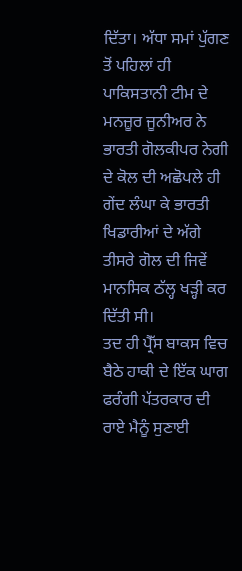ਦਿੱਤਾ। ਅੱਧਾ ਸਮਾਂ ਪੁੱਗਣ ਤੋਂ ਪਹਿਲਾਂ ਹੀ ਪਾਕਿਸਤਾਨੀ ਟੀਮ ਦੇ ਮਨਜ਼ੂਰ ਜੂਨੀਅਰ ਨੇ ਭਾਰਤੀ ਗੋਲਕੀਪਰ ਨੇਗੀ ਦੇ ਕੋਲ ਦੀ ਅਛੋਪਲੇ ਹੀ ਗੇਂਦ ਲੰਘਾ ਕੇ ਭਾਰਤੀ ਖਿਡਾਰੀਆਂ ਦੇ ਅੱਗੇ ਤੀਸਰੇ ਗੋਲ ਦੀ ਜਿਵੇਂ ਮਾਨਸਿਕ ਠੱਲ੍ਹ ਖੜ੍ਹੀ ਕਰ ਦਿੱਤੀ ਸੀ।
ਤਦ ਹੀ ਪ੍ਰੈੱਸ ਬਾਕਸ ਵਿਚ ਬੈਠੇ ਹਾਕੀ ਦੇ ਇੱਕ ਘਾਗ ਫਰੰਗੀ ਪੱਤਰਕਾਰ ਦੀ ਰਾਏ ਮੈਨੂੰ ਸੁਣਾਈ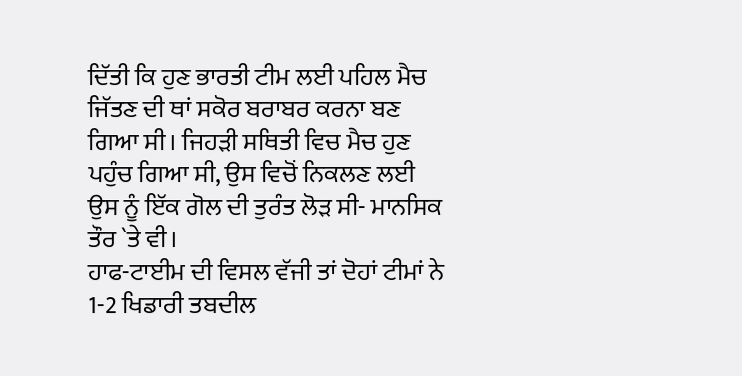ਦਿੱਤੀ ਕਿ ਹੁਣ ਭਾਰਤੀ ਟੀਮ ਲਈ ਪਹਿਲ ਮੈਚ ਜਿੱਤਣ ਦੀ ਥਾਂ ਸਕੋਰ ਬਰਾਬਰ ਕਰਨਾ ਬਣ ਗਿਆ ਸੀ। ਜਿਹੜੀ ਸਥਿਤੀ ਵਿਚ ਮੈਚ ਹੁਣ ਪਹੁੰਚ ਗਿਆ ਸੀ, ਉਸ ਵਿਚੋਂ ਨਿਕਲਣ ਲਈ ਉਸ ਨੂੰ ਇੱਕ ਗੋਲ ਦੀ ਤੁਰੰਤ ਲੋੜ ਸੀ- ਮਾਨਸਿਕ ਤੌਰ `ਤੇ ਵੀ।
ਹਾਫ-ਟਾਈਮ ਦੀ ਵਿਸਲ ਵੱਜੀ ਤਾਂ ਦੋਹਾਂ ਟੀਮਾਂ ਨੇ 1-2 ਖਿਡਾਰੀ ਤਬਦੀਲ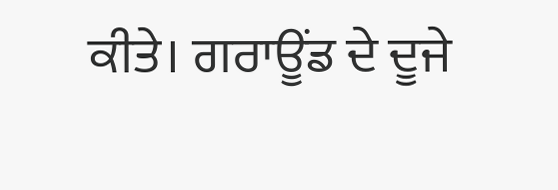ਕੀਤੇ। ਗਰਾਊਂਡ ਦੇ ਦੂਜੇ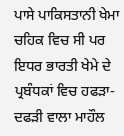ਪਾਸੇ ਪਾਕਿਸਤਾਨੀ ਖੇਮਾ ਚਹਿਕ ਵਿਚ ਸੀ ਪਰ ਇਧਰ ਭਾਰਤੀ ਖੇਮੇ ਦੇ ਪ੍ਰਬੰਧਕਾਂ ਵਿਚ ਹਫੜਾ-ਦਫੜੀ ਵਾਲਾ ਮਾਹੌਲ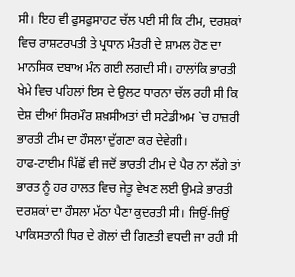ਸੀ। ਇਹ ਵੀ ਫੁਸਫੁਸਾਹਟ ਚੱਲ ਪਈ ਸੀ ਕਿ ਟੀਮ, ਦਰਸ਼ਕਾਂ ਵਿਚ ਰਾਸ਼ਟਰਪਤੀ ਤੇ ਪ੍ਰਧਾਨ ਮੰਤਰੀ ਦੇ ਸ਼ਾਮਲ ਹੋਣ ਦਾ ਮਾਨਸਿਕ ਦਬਾਅ ਮੰਨ ਗਈ ਲਗਦੀ ਸੀ। ਹਾਲਾਂਕਿ ਭਾਰਤੀ ਖੇਮੇ ਵਿਚ ਪਹਿਲਾਂ ਇਸ ਦੇ ਉਲਟ ਧਾਰਨਾ ਚੱਲ ਰਹੀ ਸੀ ਕਿ ਦੇਸ਼ ਦੀਆਂ ਸਿਰਮੌਰ ਸ਼ਖ਼ਸੀਅਤਾਂ ਦੀ ਸਟੇਡੀਅਮ `ਚ ਹਾਜ਼ਰੀ ਭਾਰਤੀ ਟੀਮ ਦਾ ਹੌਸਲਾ ਦੁੱਗਣਾ ਕਰ ਦੇਵੇਗੀ।
ਹਾਫ-ਟਾਈਮ ਪਿੱਛੋਂ ਵੀ ਜਦੋਂ ਭਾਰਤੀ ਟੀਮ ਦੇ ਪੈਰ ਨਾ ਲੱਗੇ ਤਾਂ ਭਾਰਤ ਨੂੰ ਹਰ ਹਾਲਤ ਵਿਚ ਜੇਤੂ ਵੇਖਣ ਲਈ ਉਮੜੇ ਭਾਰਤੀ ਦਰਸ਼ਕਾਂ ਦਾ ਹੌਸਲਾ ਮੱਠਾ ਪੈਣਾ ਕੁਦਰਤੀ ਸੀ। ਜਿਉਂ-ਜਿਉਂ ਪਾਕਿਸਤਾਨੀ ਧਿਰ ਦੇ ਗੋਲਾਂ ਦੀ ਗਿਣਤੀ ਵਧਦੀ ਜਾ ਰਹੀ ਸੀ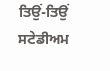ਤਿਉਂ-ਤਿਉਂ ਸਟੇਡੀਅਮ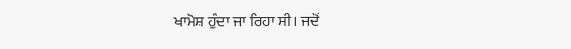ਖਾਮੋਸ਼ ਹੁੰਦਾ ਜਾ ਰਿਹਾ ਸੀ। ਜਦੋਂ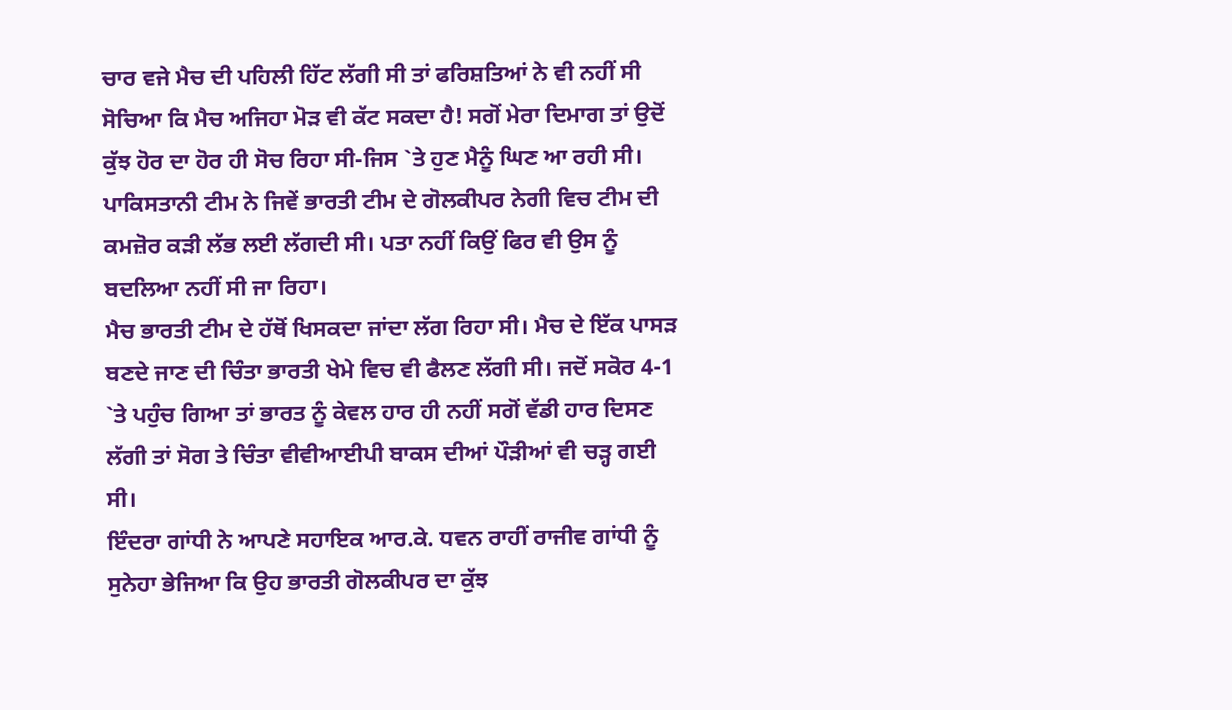ਚਾਰ ਵਜੇ ਮੈਚ ਦੀ ਪਹਿਲੀ ਹਿੱਟ ਲੱਗੀ ਸੀ ਤਾਂ ਫਰਿਸ਼ਤਿਆਂ ਨੇ ਵੀ ਨਹੀਂ ਸੀ ਸੋਚਿਆ ਕਿ ਮੈਚ ਅਜਿਹਾ ਮੋੜ ਵੀ ਕੱਟ ਸਕਦਾ ਹੈ! ਸਗੋਂ ਮੇਰਾ ਦਿਮਾਗ ਤਾਂ ਉਦੋਂ ਕੁੱਝ ਹੋਰ ਦਾ ਹੋਰ ਹੀ ਸੋਚ ਰਿਹਾ ਸੀ-ਜਿਸ `ਤੇ ਹੁਣ ਮੈਨੂੰ ਘਿਣ ਆ ਰਹੀ ਸੀ। ਪਾਕਿਸਤਾਨੀ ਟੀਮ ਨੇ ਜਿਵੇਂ ਭਾਰਤੀ ਟੀਮ ਦੇ ਗੋਲਕੀਪਰ ਨੇਗੀ ਵਿਚ ਟੀਮ ਦੀ ਕਮਜ਼ੋਰ ਕੜੀ ਲੱਭ ਲਈ ਲੱਗਦੀ ਸੀ। ਪਤਾ ਨਹੀਂ ਕਿਉਂ ਫਿਰ ਵੀ ਉਸ ਨੂੰ ਬਦਲਿਆ ਨਹੀਂ ਸੀ ਜਾ ਰਿਹਾ।
ਮੈਚ ਭਾਰਤੀ ਟੀਮ ਦੇ ਹੱਥੋਂ ਖਿਸਕਦਾ ਜਾਂਦਾ ਲੱਗ ਰਿਹਾ ਸੀ। ਮੈਚ ਦੇ ਇੱਕ ਪਾਸੜ ਬਣਦੇ ਜਾਣ ਦੀ ਚਿੰਤਾ ਭਾਰਤੀ ਖੇਮੇ ਵਿਚ ਵੀ ਫੈਲਣ ਲੱਗੀ ਸੀ। ਜਦੋਂ ਸਕੋਰ 4-1 `ਤੇ ਪਹੁੰਚ ਗਿਆ ਤਾਂ ਭਾਰਤ ਨੂੰ ਕੇਵਲ ਹਾਰ ਹੀ ਨਹੀਂ ਸਗੋਂ ਵੱਡੀ ਹਾਰ ਦਿਸਣ ਲੱਗੀ ਤਾਂ ਸੋਗ ਤੇ ਚਿੰਤਾ ਵੀਵੀਆਈਪੀ ਬਾਕਸ ਦੀਆਂ ਪੌੜੀਆਂ ਵੀ ਚੜ੍ਹ ਗਈ ਸੀ।
ਇੰਦਰਾ ਗਾਂਧੀ ਨੇ ਆਪਣੇ ਸਹਾਇਕ ਆਰ.ਕੇ. ਧਵਨ ਰਾਹੀਂ ਰਾਜੀਵ ਗਾਂਧੀ ਨੂੰ ਸੁਨੇਹਾ ਭੇਜਿਆ ਕਿ ਉਹ ਭਾਰਤੀ ਗੋਲਕੀਪਰ ਦਾ ਕੁੱਝ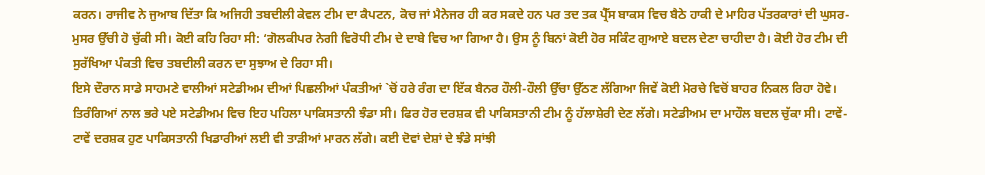ਕਰਨ। ਰਾਜੀਵ ਨੇ ਜੁਆਬ ਦਿੱਤਾ ਕਿ ਅਜਿਹੀ ਤਬਦੀਲੀ ਕੇਵਲ ਟੀਮ ਦਾ ਕੈਪਟਨ, ਕੋਚ ਜਾਂ ਮੈਨੇਜਰ ਹੀ ਕਰ ਸਕਦੇ ਹਨ ਪਰ ਤਦ ਤਕ ਪ੍ਰੈੱਸ ਬਾਕਸ ਵਿਚ ਬੈਠੇ ਹਾਕੀ ਦੇ ਮਾਹਿਰ ਪੱਤਰਕਾਰਾਂ ਦੀ ਘੁਸਰ-ਮੁਸਰ ਉੱਚੀ ਹੋ ਚੁੱਕੀ ਸੀ। ਕੋਈ ਕਹਿ ਰਿਹਾ ਸੀ: ‘ਗੋਲਕੀਪਰ ਨੇਗੀ ਵਿਰੋਧੀ ਟੀਮ ਦੇ ਦਾਬੇ ਵਿਚ ਆ ਗਿਆ ਹੈ। ਉਸ ਨੂੰ ਬਿਨਾਂ ਕੋਈ ਹੋਰ ਸਕਿੰਟ ਗੁਆਏ ਬਦਲ ਦੇਣਾ ਚਾਹੀਦਾ ਹੈ। ਕੋਈ ਹੋਰ ਟੀਮ ਦੀ ਸੁਰੱਖਿਆ ਪੰਕਤੀ ਵਿਚ ਤਬਦੀਲੀ ਕਰਨ ਦਾ ਸੁਝਾਅ ਦੇ ਰਿਹਾ ਸੀ।
ਇਸੇ ਦੌਰਾਨ ਸਾਡੇ ਸਾਹਮਣੇ ਵਾਲੀਆਂ ਸਟੇਡੀਅਮ ਦੀਆਂ ਪਿਛਲੀਆਂ ਪੰਕਤੀਆਂ `ਚੋਂ ਹਰੇ ਰੰਗ ਦਾ ਇੱਕ ਬੈਨਰ ਹੌਲੀ-ਹੌਲੀ ਉੱਚਾ ਉੱਠਣ ਲੱਗਿਆ ਜਿਵੇਂ ਕੋਈ ਮੋਰਚੇ ਵਿਚੋਂ ਬਾਹਰ ਨਿਕਲ ਰਿਹਾ ਹੋਵੇ। ਤਿਰੰਗਿਆਂ ਨਾਲ ਭਰੇ ਪਏ ਸਟੇਡੀਅਮ ਵਿਚ ਇਹ ਪਹਿਲਾ ਪਾਕਿਸਤਾਨੀ ਝੰਡਾ ਸੀ। ਫਿਰ ਹੋਰ ਦਰਸ਼ਕ ਵੀ ਪਾਕਿਸਤਾਨੀ ਟੀਮ ਨੂੰ ਹੱਲਾਸ਼ੇਰੀ ਦੇਣ ਲੱਗੇ। ਸਟੇਡੀਅਮ ਦਾ ਮਾਹੌਲ ਬਦਲ ਚੁੱਕਾ ਸੀ। ਟਾਵੇਂ-ਟਾਵੇਂ ਦਰਸ਼ਕ ਹੁਣ ਪਾਕਿਸਤਾਨੀ ਖਿਡਾਰੀਆਂ ਲਈ ਵੀ ਤਾੜੀਆਂ ਮਾਰਨ ਲੱਗੇ। ਕਈ ਦੋਵਾਂ ਦੇਸ਼ਾਂ ਦੇ ਝੰਡੇ ਸਾਂਝੀ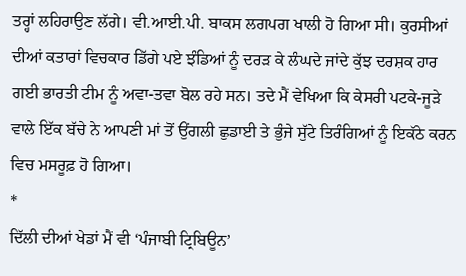ਤਰ੍ਹਾਂ ਲਹਿਰਾਉਣ ਲੱਗੇ। ਵੀ.ਆਈ.ਪੀ. ਬਾਕਸ ਲਗਪਗ ਖਾਲੀ ਹੋ ਗਿਆ ਸੀ। ਕੁਰਸੀਆਂ ਦੀਆਂ ਕਤਾਰਾਂ ਵਿਚਕਾਰ ਡਿੱਗੇ ਪਏ ਝੰਡਿਆਂ ਨੂੰ ਦਰੜ ਕੇ ਲੰਘਦੇ ਜਾਂਦੇ ਕੁੱਝ ਦਰਸ਼ਕ ਹਾਰ ਗਈ ਭਾਰਤੀ ਟੀਮ ਨੂੰ ਅਵਾ-ਤਵਾ ਬੋਲ ਰਹੇ ਸਨ। ਤਦੇ ਮੈਂ ਵੇਖਿਆ ਕਿ ਕੇਸਰੀ ਪਟਕੇ-ਜੂੜੇ ਵਾਲੇ ਇੱਕ ਬੱਚੇ ਨੇ ਆਪਣੀ ਮਾਂ ਤੋਂ ਉਂਗਲੀ ਛੁਡਾਈ ਤੇ ਭੁੰਜੇ ਸੁੱਟੇ ਤਿਰੰਗਿਆਂ ਨੂੰ ਇਕੱਠੇ ਕਰਨ ਵਿਚ ਮਸਰੂਫ਼ ਹੋ ਗਿਆ।
*
ਦਿੱਲੀ ਦੀਆਂ ਖੇਡਾਂ ਮੈਂ ਵੀ ‘ਪੰਜਾਬੀ ਟ੍ਰਿਬਿਊਨ’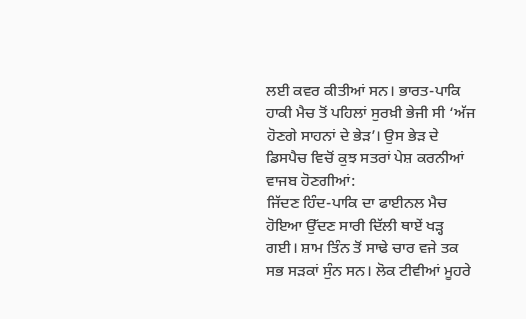ਲਈ ਕਵਰ ਕੀਤੀਆਂ ਸਨ। ਭਾਰਤ-ਪਾਕਿ ਹਾਕੀ ਮੈਚ ਤੋਂ ਪਹਿਲਾਂ ਸੁਰਖ਼ੀ ਭੇਜੀ ਸੀ ‘ਅੱਜ ਹੋਣਗੇ ਸਾਹਨਾਂ ਦੇ ਭੇੜ’। ਉਸ ਭੇੜ ਦੇ ਡਿਸਪੈਚ ਵਿਚੋਂ ਕੁਝ ਸਤਰਾਂ ਪੇਸ਼ ਕਰਨੀਆਂ ਵਾਜਬ ਹੋਣਗੀਆਂ:
ਜਿੱਦਣ ਹਿੰਦ-ਪਾਕਿ ਦਾ ਫਾਈਨਲ ਮੈਚ ਹੋਇਆ ਉੱਦਣ ਸਾਰੀ ਦਿੱਲੀ ਥਾਏਂ ਖੜ੍ਹ ਗਈ। ਸ਼ਾਮ ਤਿੰਨ ਤੋਂ ਸਾਢੇ ਚਾਰ ਵਜੇ ਤਕ ਸਭ ਸੜਕਾਂ ਸੁੰਨ ਸਨ। ਲੋਕ ਟੀਵੀਆਂ ਮੂਹਰੇ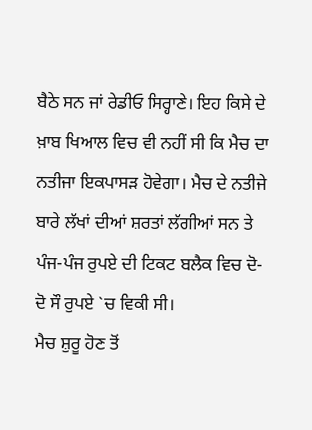ਬੈਠੇ ਸਨ ਜਾਂ ਰੇਡੀਓ ਸਿਰ੍ਹਾਣੇ। ਇਹ ਕਿਸੇ ਦੇ ਖ਼ਾਬ ਖਿਆਲ ਵਿਚ ਵੀ ਨਹੀਂ ਸੀ ਕਿ ਮੈਚ ਦਾ ਨਤੀਜਾ ਇਕਪਾਸੜ ਹੋਵੇਗਾ। ਮੈਚ ਦੇ ਨਤੀਜੇ ਬਾਰੇ ਲੱਖਾਂ ਦੀਆਂ ਸ਼ਰਤਾਂ ਲੱਗੀਆਂ ਸਨ ਤੇ ਪੰਜ-ਪੰਜ ਰੁਪਏ ਦੀ ਟਿਕਟ ਬਲੈਕ ਵਿਚ ਦੋ-ਦੋ ਸੌ ਰੁਪਏ `ਚ ਵਿਕੀ ਸੀ।
ਮੈਚ ਸ਼ੁਰੂ ਹੋਣ ਤੋਂ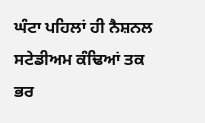ਘੰਟਾ ਪਹਿਲਾਂ ਹੀ ਨੈਸ਼ਨਲ ਸਟੇਡੀਅਮ ਕੰਢਿਆਂ ਤਕ ਭਰ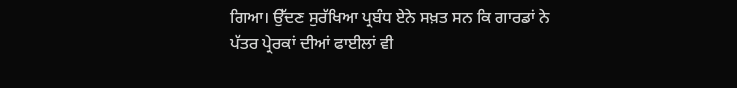ਗਿਆ। ਉੱਦਣ ਸੁਰੱਖਿਆ ਪ੍ਰਬੰਧ ਏਨੇ ਸਖ਼ਤ ਸਨ ਕਿ ਗਾਰਡਾਂ ਨੇ ਪੱਤਰ ਪ੍ਰੇਰਕਾਂ ਦੀਆਂ ਫਾਈਲਾਂ ਵੀ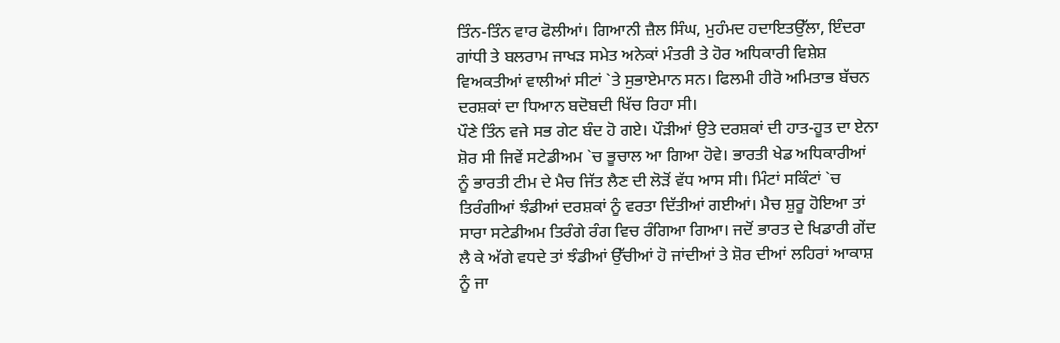ਤਿੰਨ-ਤਿੰਨ ਵਾਰ ਫੋਲੀਆਂ। ਗਿਆਨੀ ਜ਼ੈਲ ਸਿੰਘ, ਮੁਹੰਮਦ ਹਦਾਇਤਉੱਲਾ, ਇੰਦਰਾ ਗਾਂਧੀ ਤੇ ਬਲਰਾਮ ਜਾਖੜ ਸਮੇਤ ਅਨੇਕਾਂ ਮੰਤਰੀ ਤੇ ਹੋਰ ਅਧਿਕਾਰੀ ਵਿਸ਼ੇਸ਼ ਵਿਅਕਤੀਆਂ ਵਾਲੀਆਂ ਸੀਟਾਂ `ਤੇ ਸੁਭਾਏਮਾਨ ਸਨ। ਫਿਲਮੀ ਹੀਰੋ ਅਮਿਤਾਭ ਬੱਚਨ ਦਰਸ਼ਕਾਂ ਦਾ ਧਿਆਨ ਬਦੋਬਦੀ ਖਿੱਚ ਰਿਹਾ ਸੀ।
ਪੌਣੇ ਤਿੰਨ ਵਜੇ ਸਭ ਗੇਟ ਬੰਦ ਹੋ ਗਏ। ਪੌੜੀਆਂ ਉਤੇ ਦਰਸ਼ਕਾਂ ਦੀ ਹਾਤ-ਹੂਤ ਦਾ ਏਨਾ ਸ਼ੋਰ ਸੀ ਜਿਵੇਂ ਸਟੇਡੀਅਮ `ਚ ਭੂਚਾਲ ਆ ਗਿਆ ਹੋਵੇ। ਭਾਰਤੀ ਖੇਡ ਅਧਿਕਾਰੀਆਂ ਨੂੰ ਭਾਰਤੀ ਟੀਮ ਦੇ ਮੈਚ ਜਿੱਤ ਲੈਣ ਦੀ ਲੋੜੋਂ ਵੱਧ ਆਸ ਸੀ। ਮਿੰਟਾਂ ਸਕਿੰਟਾਂ `ਚ ਤਿਰੰਗੀਆਂ ਝੰਡੀਆਂ ਦਰਸ਼ਕਾਂ ਨੂੰ ਵਰਤਾ ਦਿੱਤੀਆਂ ਗਈਆਂ। ਮੈਚ ਸ਼ੁਰੂ ਹੋਇਆ ਤਾਂ ਸਾਰਾ ਸਟੇਡੀਅਮ ਤਿਰੰਗੇ ਰੰਗ ਵਿਚ ਰੰਗਿਆ ਗਿਆ। ਜਦੋਂ ਭਾਰਤ ਦੇ ਖਿਡਾਰੀ ਗੇਂਦ ਲੈ ਕੇ ਅੱਗੇ ਵਧਦੇ ਤਾਂ ਝੰਡੀਆਂ ਉੱਚੀਆਂ ਹੋ ਜਾਂਦੀਆਂ ਤੇ ਸ਼ੋਰ ਦੀਆਂ ਲਹਿਰਾਂ ਆਕਾਸ਼ ਨੂੰ ਜਾ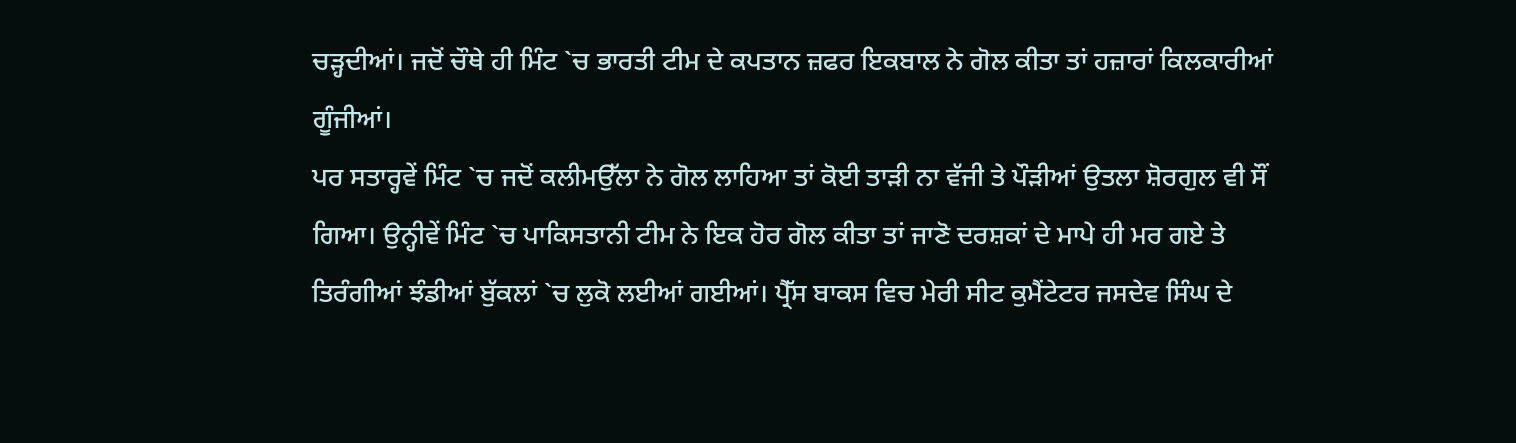ਚੜ੍ਹਦੀਆਂ। ਜਦੋਂ ਚੌਥੇ ਹੀ ਮਿੰਟ `ਚ ਭਾਰਤੀ ਟੀਮ ਦੇ ਕਪਤਾਨ ਜ਼ਫਰ ਇਕਬਾਲ ਨੇ ਗੋਲ ਕੀਤਾ ਤਾਂ ਹਜ਼ਾਰਾਂ ਕਿਲਕਾਰੀਆਂ ਗੂੰਜੀਆਂ।
ਪਰ ਸਤਾਰ੍ਹਵੇਂ ਮਿੰਟ `ਚ ਜਦੋਂ ਕਲੀਮਉੱਲਾ ਨੇ ਗੋਲ ਲਾਹਿਆ ਤਾਂ ਕੋਈ ਤਾੜੀ ਨਾ ਵੱਜੀ ਤੇ ਪੌੜੀਆਂ ਉਤਲਾ ਸ਼ੋਰਗੁਲ ਵੀ ਸੌਂ ਗਿਆ। ਉਨ੍ਹੀਵੇਂ ਮਿੰਟ `ਚ ਪਾਕਿਸਤਾਨੀ ਟੀਮ ਨੇ ਇਕ ਹੋਰ ਗੋਲ ਕੀਤਾ ਤਾਂ ਜਾਣੋ ਦਰਸ਼ਕਾਂ ਦੇ ਮਾਪੇ ਹੀ ਮਰ ਗਏ ਤੇ ਤਿਰੰਗੀਆਂ ਝੰਡੀਆਂ ਬੁੱਕਲਾਂ `ਚ ਲੁਕੋ ਲਈਆਂ ਗਈਆਂ। ਪ੍ਰੈੱਸ ਬਾਕਸ ਵਿਚ ਮੇਰੀ ਸੀਟ ਕੁਮੈਂਟੇਟਰ ਜਸਦੇਵ ਸਿੰਘ ਦੇ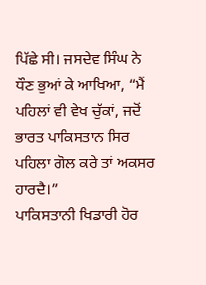ਪਿੱਛੇ ਸੀ। ਜਸਦੇਵ ਸਿੰਘ ਨੇ ਧੌਣ ਭੁਆਂ ਕੇ ਆਖਿਆ, “ਮੈਂ ਪਹਿਲਾਂ ਵੀ ਵੇਖ ਚੁੱਕਾਂ, ਜਦੋਂ ਭਾਰਤ ਪਾਕਿਸਤਾਨ ਸਿਰ ਪਹਿਲਾ ਗੋਲ ਕਰੇ ਤਾਂ ਅਕਸਰ ਹਾਰਦੈ।”
ਪਾਕਿਸਤਾਨੀ ਖਿਡਾਰੀ ਹੋਰ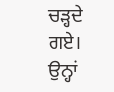ਚੜ੍ਹਦੇ ਗਏ। ਉਨ੍ਹਾਂ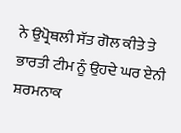ਨੇ ਉਪ੍ਰੋਥਲੀ ਸੱਤ ਗੋਲ ਕੀਤੇ ਤੇ ਭਾਰਤੀ ਟੀਮ ਨੂੰ ਉਹਦੇ ਘਰ ਏਨੀ ਸ਼ਰਮਨਾਕ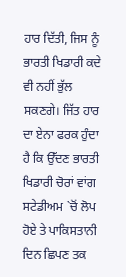ਹਾਰ ਦਿੱਤੀ, ਜਿਸ ਨੂੰ ਭਾਰਤੀ ਖਿਡਾਰੀ ਕਦੇ ਵੀ ਨਹੀਂ ਭੁੱਲ ਸਕਣਗੇ। ਜਿੱਤ ਹਾਰ ਦਾ ਏਨਾ ਫਰਕ ਹੁੰਦਾ ਹੈ ਕਿ ਉੱਦਣ ਭਾਰਤੀ ਖਿਡਾਰੀ ਚੋਰਾਂ ਵਾਂਗ ਸਟੇਡੀਅਮ `ਚੋਂ ਲੋਪ ਹੋਏ ਤੇ ਪਾਕਿਸਤਾਨੀ ਦਿਨ ਛਿਪਣ ਤਕ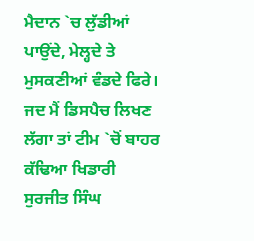ਮੈਦਾਨ `ਚ ਲੁੱਡੀਆਂ ਪਾਉਂਦੇ, ਮੇਲ੍ਹਦੇ ਤੇ ਮੁਸਕਣੀਆਂ ਵੰਡਦੇ ਫਿਰੇ। ਜਦ ਮੈਂ ਡਿਸਪੈਚ ਲਿਖਣ ਲੱਗਾ ਤਾਂ ਟੀਮ `ਚੋਂ ਬਾਹਰ ਕੱਢਿਆ ਖਿਡਾਰੀ ਸੁਰਜੀਤ ਸਿੰਘ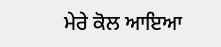ਮੇਰੇ ਕੋਲ ਆਇਆ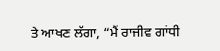ਤੇ ਆਖਣ ਲੱਗਾ, “ਮੈਂ ਰਾਜੀਵ ਗਾਂਧੀ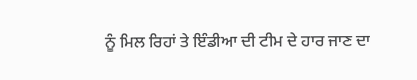ਨੂੰ ਮਿਲ ਰਿਹਾਂ ਤੇ ਇੰਡੀਆ ਦੀ ਟੀਮ ਦੇ ਹਾਰ ਜਾਣ ਦਾ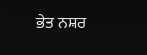ਭੇਤ ਨਸ਼ਰ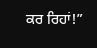ਕਰ ਰਿਹਾਂ!”